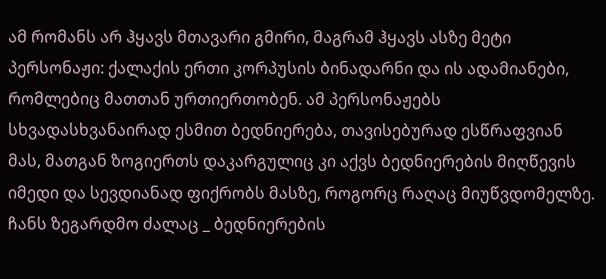ამ რომანს არ ჰყავს მთავარი გმირი, მაგრამ ჰყავს ასზე მეტი პერსონაჟი: ქალაქის ერთი კორპუსის ბინადარნი და ის ადამიანები, რომლებიც მათთან ურთიერთობენ. ამ პერსონაჟებს სხვადასხვანაირად ესმით ბედნიერება, თავისებურად ესწრაფვიან მას, მათგან ზოგიერთს დაკარგულიც კი აქვს ბედნიერების მიღწევის იმედი და სევდიანად ფიქრობს მასზე, როგორც რაღაც მიუწვდომელზე. ჩანს ზეგარდმო ძალაც _ ბედნიერების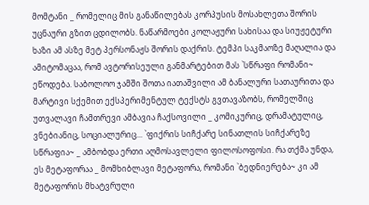მომტანი _ რომელიც მის განაწილებას კორპუსის მოსახლეთა შორის უცნაური გზით ცდილობს. ნაწარმოები კოლაჟური სახისაა და სიუჟეტური ხაზი ამ ასზე მეტ პერსონაჟს შორის დაქრის. ტემპი საკმაოზე მაღალია და ამიტომაცაა, რომ ავტორისეული განმარტებით მას `სწრაფი რომანი~ ეწოდება. საბოლოო ჯამში შოთა იათაშვილი ამ ბანალური სათაურითა და მარტივი სქემით ექსპერიმენტულ ტექსტს გვთავაზობს, რომელშიც უთვალავი ჩამთრევი ამბავია ჩაქსოვილი _ კომიკურიც, დრამატულიც, ვნებიანიც, სოციალურიც... `ფიქრის სიჩქარე სინათლის სიჩქარეზე სწრაფია~ _ ამბობდა ერთი აღმოსავლელი ფილოსოფოსი. რა თქმა უნდა, ეს მეტაფორაა _ მომხიბლავი მეტაფორა, რომანი `ბედნიერება~ კი ამ მეტაფორის მხატვრული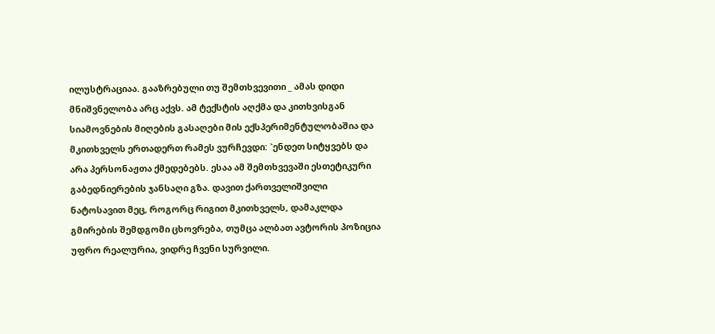ილუსტრაციაა. გააზრებული თუ შემთხვევითი _ ამას დიდი მნიშვნელობა არც აქვს. ამ ტექსტის აღქმა და კითხვისგან სიამოვნების მიღების გასაღები მის ექსპერიმენტულობაშია და მკითხველს ერთადერთ რამეს ვურჩევდი: `ენდეთ სიტყვებს და არა პერსონაჟთა ქმედებებს. ესაა ამ შემთხვევაში ესთეტიკური გაბედნიერების ჯანსაღი გზა. დავით ქართველიშვილი
ნატოსავით მეც, როგორც რიგით მკითხველს, დამაკლდა გმირების შემდგომი ცხოვრება, თუმცა ალბათ ავტორის პოზიცია უფრო რეალურია, ვიდრე ჩვენი სურვილი.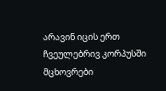არავინ იცის ერთ ჩვეულებრივ კორპუსში მცხოვრები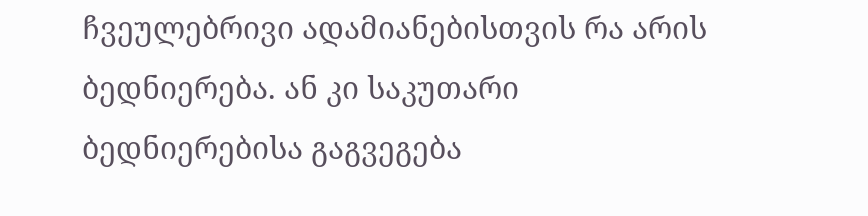ჩვეულებრივი ადამიანებისთვის რა არის ბედნიერება. ან კი საკუთარი ბედნიერებისა გაგვეგება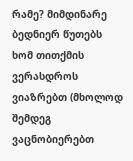რამე? მიმდინარე ბედნიერ წუთებს ხომ თითქმის ვერასდროს ვიაზრებთ (მხოლოდ შემდეგ ვაცნობიერებთ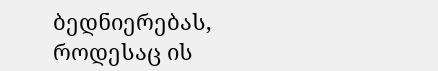ბედნიერებას, როდესაც ის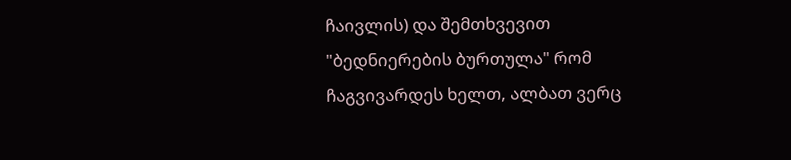ჩაივლის) და შემთხვევით "ბედნიერების ბურთულა" რომ ჩაგვივარდეს ხელთ, ალბათ ვერც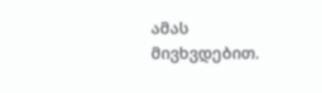ამას მივხვდებით.